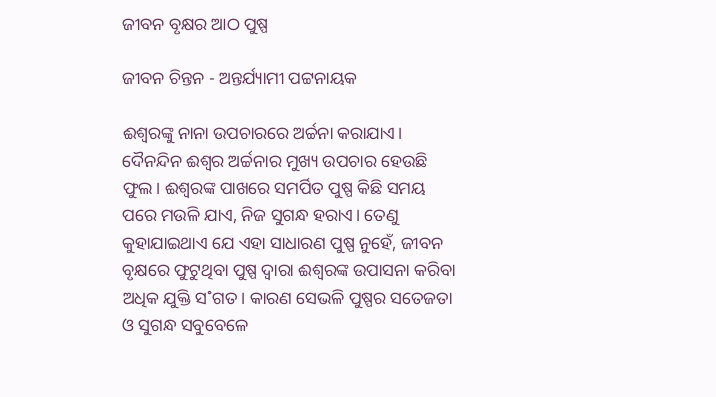ଜୀବନ ବୃକ୍ଷର ଆଠ ପୁଷ୍ପ

ଜୀବନ ଚିନ୍ତନ - ଅନ୍ତର୍ଯ୍ୟାମୀ ପଟ୍ଟନାୟକ

ଈଶ୍ବରଙ୍କୁ ନାନା ଉପଚାରରେ ଅର୍ଚ୍ଚନା କରାଯାଏ। ଦୈନନ୍ଦିନ ଈଶ୍ବର ଅର୍ଚ୍ଚନାର ମୁଖ୍ୟ ଉପଚାର ହେଉଛି ଫୁଲ। ଈଶ୍ବରଙ୍କ ପାଖରେ ସମର୍ପିତ ପୁଷ୍ପ କିଛି ସମୟ ପରେ ମଉଳି ଯାଏ, ନିଜ ସୁଗନ୍ଧ ହରାଏ। ତେଣୁ କୁହାଯାଇଥାଏ ଯେ ଏହା ସାଧାରଣ ପୁଷ୍ପ ନୁହେଁ, ଜୀବନ ବୃକ୍ଷରେ ଫୁଟୁଥିବା ପୁଷ୍ପ ଦ୍ବାରା ଈଶ୍ବରଙ୍କ ଉପାସନା କରିବା ଅଧିକ ଯୁକ୍ତି ସ˚ଗତ। କାରଣ ସେଭଳି ପୁଷ୍ପର ସତେଜତା ଓ ସୁଗନ୍ଧ ସବୁବେଳେ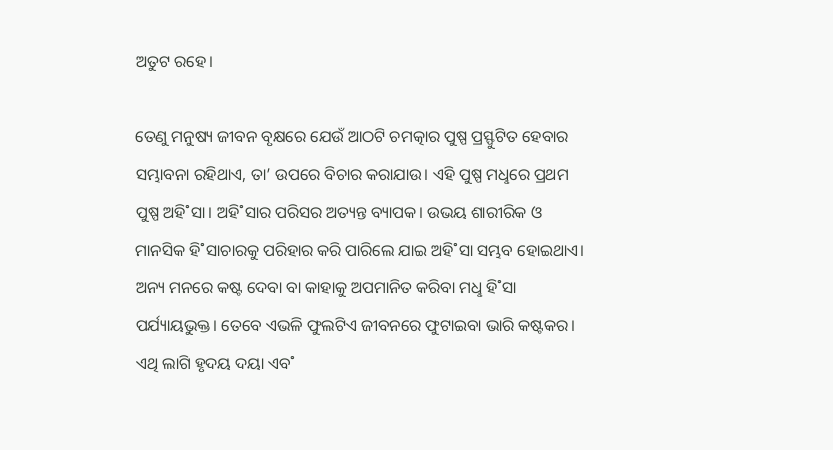ଅତୁଟ ରହେ।

ତେଣୁ ମନୁଷ୍ୟ ଜୀବନ ବୃକ୍ଷରେ ଯେଉଁ ଆଠଟି ଚମତ୍କାର ପୁଷ୍ପ ପ୍ରସ୍ଫୁଟିତ ହେବାର ସମ୍ଭାବନା ରହିଥାଏ, ତା’ ଉପରେ ବିଚାର କରାଯାଉ। ଏହି ପୁଷ୍ପ ମଧୢରେ ପ୍ରଥମ ପୁଷ୍ପ ଅହି˚ସା। ଅହି˚ସାର ପରିସର ଅତ୍ୟନ୍ତ ବ୍ୟାପକ। ଉଭୟ ଶାରୀରିକ ଓ ମାନସିକ ହି˚ସାଚାରକୁ ପରିହାର କରି ପାରିଲେ ଯାଇ ଅହି˚ସା ସମ୍ଭବ ହୋଇଥାଏ। ଅନ୍ୟ ମନରେ କଷ୍ଟ ଦେବା ବା କାହାକୁ ଅପମାନିତ କରିବା ମଧୢ ହି˚ସା ପର୍ଯ୍ୟାୟଭୁକ୍ତ। ତେବେ ଏଭଳି ଫୁଲଟିଏ ଜୀବନରେ ଫୁଟାଇବା ଭାରି କଷ୍ଟକର। ଏଥି ଲାଗି ହୃଦୟ ଦୟା ଏବ˚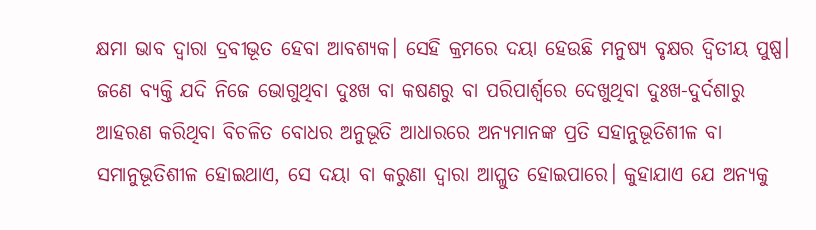କ୍ଷମା ଭାବ ଦ୍ବାରା ଦ୍ରବୀଭୂତ ହେବା ଆବଶ୍ୟକ। ସେହି କ୍ରମରେ ଦୟା ହେଉଛି ମନୁଷ୍ୟ ବୃକ୍ଷର ଦ୍ବିତୀୟ ପୁଷ୍ପ। ଜଣେ ବ୍ୟକ୍ତି ଯଦି ନିଜେ ଭୋଗୁଥିବା ଦୁଃଖ ବା କଷଣରୁ ବା ପରିପାର୍ଶ୍ବରେ ଦେଖୁଥିବା ଦୁଃଖ-ଦୁର୍ଦଶାରୁ ଆହରଣ କରିଥିବା ବିଚଳିତ ବୋଧର ଅନୁଭୂତି ଆଧାରରେ ଅନ୍ୟମାନଙ୍କ ପ୍ରତି ସହାନୁଭୂତିଶୀଳ ବା ସମାନୁଭୂତିଶୀଳ ହୋଇଥାଏ, ସେ ଦୟା ବା କରୁଣା ଦ୍ବାରା ଆପ୍ଳୁତ ହୋଇପାରେ। କୁହାଯାଏ ଯେ ଅନ୍ୟକୁ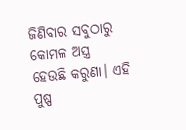ଜିଣିବାର ସବୁଠାରୁ କୋମଳ ଅସ୍ତ୍ର ହେଉଛି କରୁଣା। ଏହି ପୁଷ୍ପ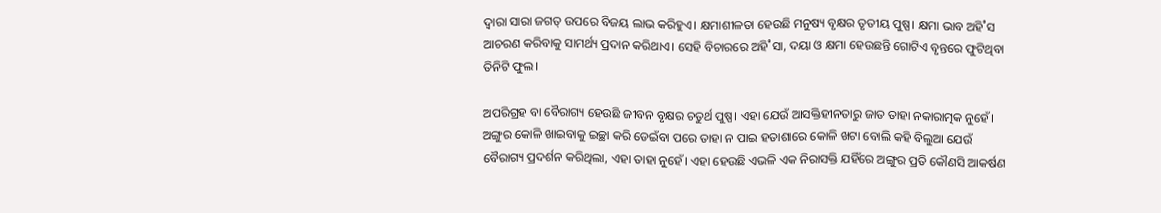ଦ୍ବାରା ସାରା ଜଗତ୍‌ ଉପରେ ବିଜୟ ଲାଭ କରିହୁଏ। କ୍ଷମାଶୀଳତା ହେଉଛି ମନୁଷ୍ୟ ବୃକ୍ଷର ତୃତୀୟ ପୁଷ୍ପ। କ୍ଷମା ଭାବ ଅହି˚ସ ଆଚରଣ କରିବାକୁ ସାମର୍ଥ୍ୟ ପ୍ରଦାନ କରିଥାଏ। ସେହି ବିଚାରରେ ଅହି˚ସା, ଦୟା ଓ କ୍ଷମା ହେଉଛନ୍ତି ଗୋଟିଏ ବୃନ୍ତରେ ଫୁଟିଥିବା ତିନିଟି ଫୁଲ।

ଅପରିଗ୍ରହ ବା ବୈରାଗ୍ୟ ହେଉଛି ଜୀବନ ବୃକ୍ଷର ଚତୁର୍ଥ ପୁଷ୍ପ। ଏହା ଯେଉଁ ଆସକ୍ତିହୀନତାରୁ ଜାତ ତାହା ନକାରାତ୍ମକ ନୁହେଁ। ଅଙ୍ଗୁର କୋଳି ଖାଇବାକୁ ଇଚ୍ଛା କରି ଡେଇଁବା ପରେ ତାହା ନ ପାଇ ହତାଶାରେ କୋଳି ଖଟା ବୋଲି କହି ବିଲୁଆ ଯେଉଁ ବୈରାଗ୍ୟ ପ୍ରଦର୍ଶନ କରିଥିଲା, ଏହା ତାହା ନୁହେଁ। ଏହା ହେଉଛି ଏଭଳି ଏକ ନିରାସକ୍ତି ଯହିଁରେ ଅଙ୍ଗୁର ପ୍ରତି କୌଣସି ଆକର୍ଷଣ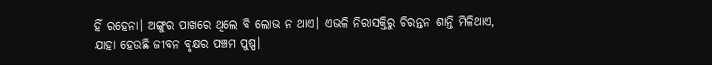ହିଁ ରହେନା। ଅଙ୍ଗୁର ପାଖରେ ଥିଲେ ବି ଲୋଭ ନ ଥାଏ। ଏଭଳି ନିରାସକ୍ତିରୁ ଚିରନ୍ତନ ଶାନ୍ତି ମିଳିଥାଏ, ଯାହା ହେଉଛି ଜୀବନ ବୃକ୍ଷର ପଞ୍ଚମ ପୁଷ୍ପ।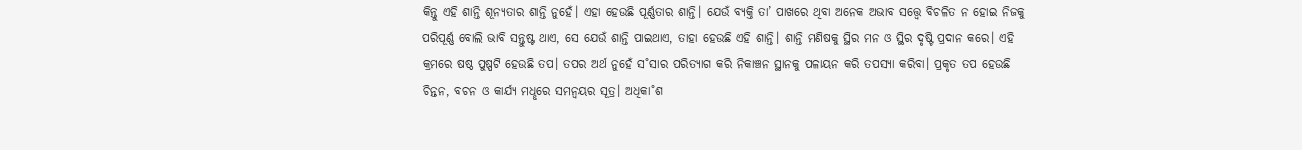କିନ୍ତୁ ଏହି ଶାନ୍ତି ଶୂନ୍ୟତାର ଶାନ୍ତି ନୁହେଁ। ଏହା ହେଉଛି ପୂର୍ଣ୍ଣତାର ଶାନ୍ତି। ଯେଉଁ ବ୍ୟକ୍ତି ତା’ ପାଖରେ ଥିବା ଅନେକ ଅଭାବ ସତ୍ତ୍ବେ ବିଚଳିତ ନ ହୋଇ ନିଜକୁ ପରିପୂର୍ଣ୍ଣ ବୋଲି ଭାବି ସନ୍ତୁଷ୍ଟ ଥାଏ, ସେ ଯେଉଁ ଶାନ୍ତି ପାଇଥାଏ, ତାହା ହେଉଛି ଏହି ଶାନ୍ତି। ଶାନ୍ତି ମଣିଷକୁ ସ୍ଥିର ମନ ଓ ସ୍ଥିର ଦୃଷ୍ଟି ପ୍ରଦାନ କରେ। ଏହି କ୍ରମରେ ଷଷ୍ଠ ପୁଷ୍ପଟି ହେଉଛି ତପ। ତପର ଅର୍ଥ ନୁହେଁ ସ˚ସାର ପରିତ୍ୟାଗ କରି ନିକାଞ୍ଚନ ସ୍ଥାନକୁ ପଳାୟନ କରି ତପସ୍ୟା କରିବା। ପ୍ରକୃତ ତପ ହେଉଛି ଚିନ୍ତନ, ବଚନ ଓ କାର୍ଯ୍ୟ ମଧୢରେ ସମନ୍ବୟର ସୂତ୍ର। ଅଧିକା˚ଶ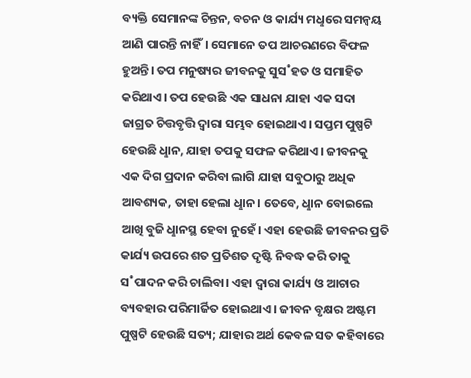ବ୍ୟକ୍ତି ସେମାନଙ୍କ ଚିନ୍ତନ, ବଚନ ଓ କାର୍ଯ୍ୟ ମଧୢରେ ସମନ୍ବୟ ଆଣି ପାରନ୍ତି ନାହିଁ। ସେମାନେ ତପ ଆଚରଣରେ ବିଫଳ ହୁଅନ୍ତି। ତପ ମନୁଷ୍ୟର ଜୀବନକୁ ସୁସ˚ହତ ଓ ସମାହିତ କରିଥାଏ। ତପ ହେଉଛି ଏକ ସାଧନା ଯାହା ଏକ ସଦା ଜାଗ୍ରତ ଚିତ୍ତବୃତ୍ତି ଦ୍ବାରା ସମ୍ଭବ ହୋଇଥାଏ। ସପ୍ତମ ପୁଷ୍ପଟି ହେଉଛି ଧୢାନ, ଯାହା ତପକୁ ସଫଳ କରିଥାଏ। ଜୀବନକୁ ଏକ ଦିଗ ପ୍ରଦାନ କରିବା ଲାଗି ଯାହା ସବୁଠାରୁ ଅଧିକ ଆବଶ୍ୟକ, ତାହା ହେଲା ଧୢାନ। ତେବେ, ଧୢାନ ବୋଇଲେ ଆଖି ବୁଜି ଧୢାନସ୍ଥ ହେବା ନୁହେଁ। ଏହା ହେଉଛି ଜୀବନର ପ୍ରତି କାର୍ଯ୍ୟ ଉପରେ ଶତ ପ୍ରତିଶତ ଦୃଷ୍ଟି ନିବଦ୍ଧ କରି ତାକୁ ସ˚ପାଦନ କରି ଚାଲିବା। ଏହା ଦ୍ବାରା କାର୍ଯ୍ୟ ଓ ଆଚାର ବ୍ୟବହାର ପରିମାର୍ଜିତ ହୋଇଥାଏ। ଜୀବନ ବୃକ୍ଷର ଅଷ୍ଟମ ପୁଷ୍ପଟି ହେଉଛି ସତ୍ୟ; ଯାହାର ଅର୍ଥ କେବଳ ସତ କହିବାରେ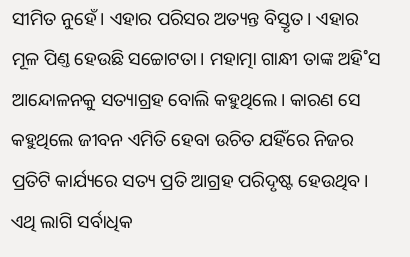ସୀମିତ ନୁହେଁ। ଏହାର ପରିସର ଅତ୍ୟନ୍ତ ବିସ୍ତୃତ। ଏହାର ମୂଳ ପିଣ୍ତ ହେଉଛି ସଚ୍ଚୋଟତା। ମହାତ୍ମା ଗାନ୍ଧୀ ତାଙ୍କ ଅହି˚ସ ଆନ୍ଦୋଳନକୁ ସତ୍ୟାଗ୍ରହ ବୋଲି କହୁଥିଲେ। କାରଣ ସେ କହୁଥିଲେ ଜୀବନ ଏମିତି ହେବା ଉଚିତ ଯହିଁରେ ନିଜର ପ୍ରତିଟି କାର୍ଯ୍ୟରେ ସତ୍ୟ ପ୍ରତି ଆଗ୍ରହ ପରିଦୃଷ୍ଟ ହେଉଥିବ। ଏଥି ଲାଗି ସର୍ବାଧିକ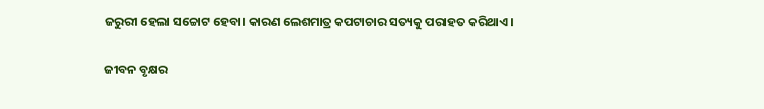ଜରୁରୀ ହେଲା ସଚ୍ଚୋଟ ହେବା। କାରଣ ଲେଶମାତ୍ର କପଟାଚାର ସତ୍ୟକୁ ପରାହତ କରିଥାଏ।

ଜୀବନ ବୃକ୍ଷର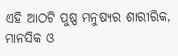ଏହି ଆଠଟି ପୁଷ୍ପ ମନୁଷ୍ୟର ଶାରୀରିକ, ମାନସିକ ଓ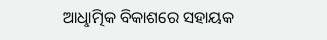ଆଧୢାତ୍ମିକ ବିକାଶରେ ସହାୟକ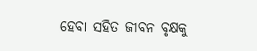ହେବା ସହିତ ଜୀବନ ବୃକ୍ଷକୁ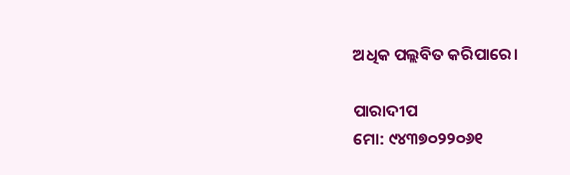ଅଧିକ ପଲ୍ଲବିତ କରିପାରେ।

ପାରାଦୀପ
ମୋ: ୯୪୩୭୦୨୨୦୬୧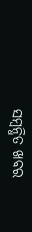ସମ୍ବନ୍ଧିତ ଖବର